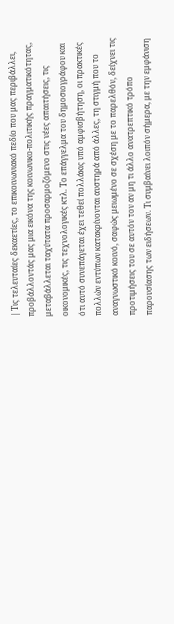| Τις τελευταίες δεκαετίες, το επικοινωνιακό πεδίο που μας περιβάλλει, προβάλλοντάς μας μια εικόνα της κοινωνικο-πολιτικής πραγματικότητας, μεταβάλλεται ταχύτατα προσαρμοζόμενο στις νέες απαιτήσεις, τις οικονομικές, τις τεχνολογικές κτλ. Το επάγγελμα του δημοσιογράφου και ότι αυτό συνεπάγεται έχει τεθεί πολλάκις υπό αμφισβήτηση, οι πρακτικές πολλών εντύπων κατακρίνονται αυστηρά από άλλες, τη στιγμή που το αναγνωστικό κοινό, σαφώς μειωμένο σε σχέση με το παρελθόν, δείχνει τις προτιμήσεις του σε αυτόν τον αν μη τι άλλο ανατρεπτικό τρόπο παρουσίασης των ειδήσεων. Τι συμβαίνει λοιπόν σήμερα, με την εμφάνιση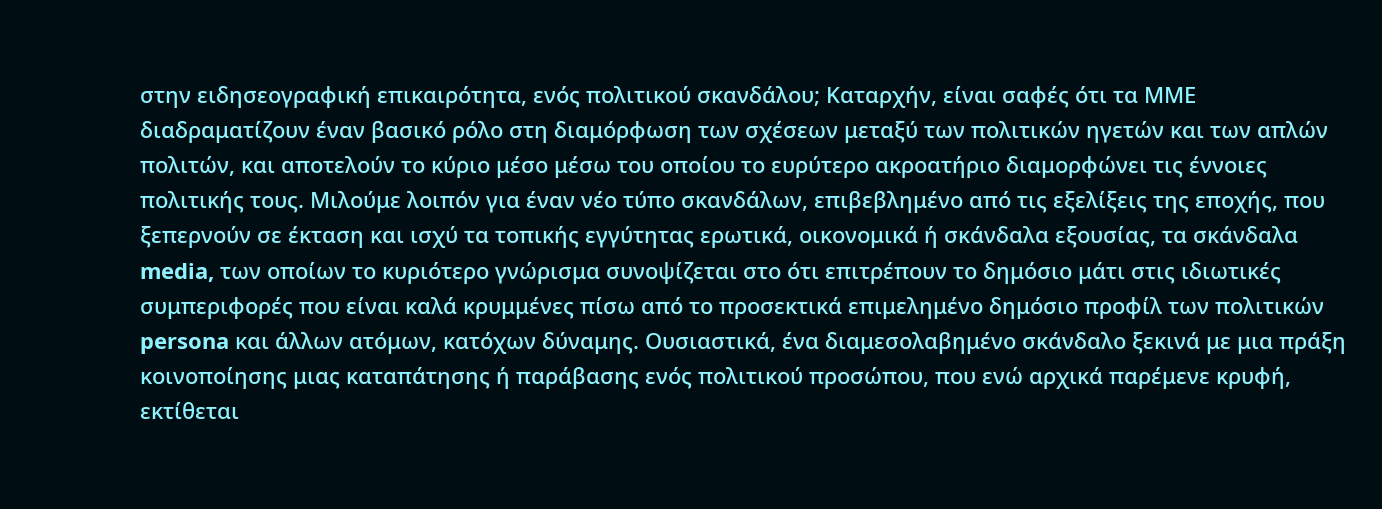στην ειδησεογραφική επικαιρότητα, ενός πολιτικού σκανδάλου; Καταρχήν, είναι σαφές ότι τα ΜΜΕ διαδραματίζουν έναν βασικό ρόλο στη διαμόρφωση των σχέσεων μεταξύ των πολιτικών ηγετών και των απλών πολιτών, και αποτελούν το κύριο μέσο μέσω του οποίου το ευρύτερο ακροατήριο διαμορφώνει τις έννοιες πολιτικής τους. Μιλούμε λοιπόν για έναν νέο τύπο σκανδάλων, επιβεβλημένο από τις εξελίξεις της εποχής, που ξεπερνούν σε έκταση και ισχύ τα τοπικής εγγύτητας ερωτικά, οικονομικά ή σκάνδαλα εξουσίας, τα σκάνδαλα media, των οποίων το κυριότερο γνώρισμα συνοψίζεται στο ότι επιτρέπουν το δημόσιο μάτι στις ιδιωτικές συμπεριφορές που είναι καλά κρυμμένες πίσω από το προσεκτικά επιμελημένο δημόσιο προφίλ των πολιτικών persona και άλλων ατόμων, κατόχων δύναμης. Ουσιαστικά, ένα διαμεσολαβημένο σκάνδαλο ξεκινά με μια πράξη κοινοποίησης μιας καταπάτησης ή παράβασης ενός πολιτικού προσώπου, που ενώ αρχικά παρέμενε κρυφή, εκτίθεται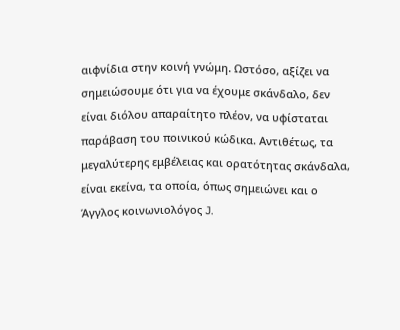αιφνίδια στην κοινή γνώμη. Ωστόσο, αξίζει να σημειώσουμε ότι για να έχουμε σκάνδαλο, δεν είναι διόλου απαραίτητο πλέον, να υφίσταται παράβαση του ποινικού κώδικα. Αντιθέτως, τα μεγαλύτερης εμβέλειας και ορατότητας σκάνδαλα, είναι εκείνα, τα οποία, όπως σημειώνει και ο Άγγλος κοινωνιολόγος J.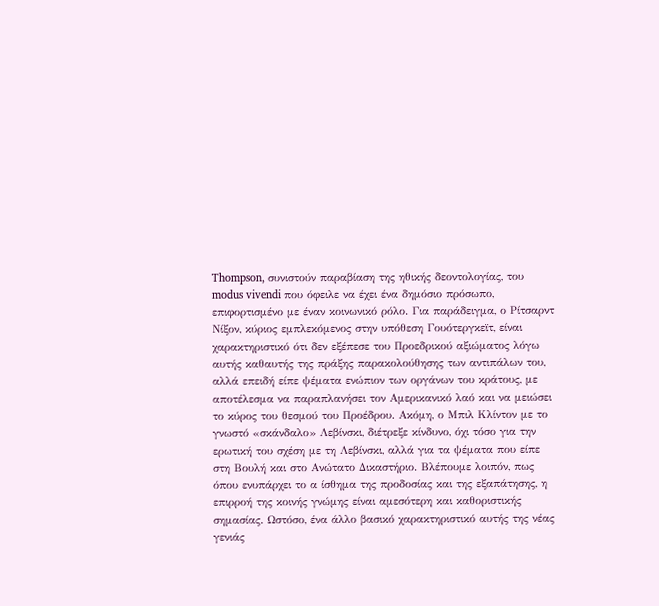Thompson, συνιστούν παραβίαση της ηθικής δεοντολογίας, του modus vivendi που όφειλε να έχει ένα δημόσιο πρόσωπο, επιφορτισμένο με έναν κοινωνικό ρόλο. Για παράδειγμα, ο Ρίτσαρντ Νίξον, κύριος εμπλεκόμενος στην υπόθεση Γουότεργκεϊτ, είναι χαρακτηριστικό ότι δεν εξέπεσε του Προεδρικού αξιώματος λόγω αυτής καθαυτής της πράξης παρακολούθησης των αντιπάλων του, αλλά επειδή είπε ψέματα ενώπιον των οργάνων του κράτους, με αποτέλεσμα να παραπλανήσει τον Αμερικανικό λαό και να μειώσει το κύρος του θεσμού του Προέδρου. Ακόμη, ο Μπιλ Κλίντον με το γνωστό «σκάνδαλο» Λεβίνσκι, διέτρεξε κίνδυνο, όχι τόσο για την ερωτική του σχέση με τη Λεβίνσκι, αλλά για τα ψέματα που είπε στη Βουλή και στο Ανώτατο Δικαστήριο. Βλέπουμε λοιπόν, πως όπου ενυπάρχει το α ίσθημα της προδοσίας και της εξαπάτησης, η επιρροή της κοινής γνώμης είναι αμεσότερη και καθοριστικής σημασίας. Ωστόσο, ένα άλλο βασικό χαρακτηριστικό αυτής της νέας γενιάς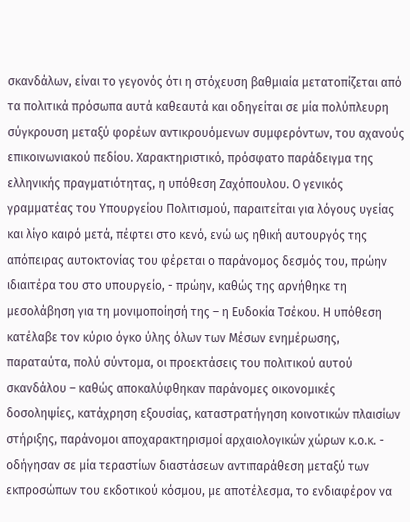σκανδάλων, είναι το γεγονός ότι η στόχευση βαθμιαία μετατοπίζεται από τα πολιτικά πρόσωπα αυτά καθεαυτά και οδηγείται σε μία πολύπλευρη σύγκρουση μεταξύ φορέων αντικρουόμενων συμφερόντων, του αχανούς επικοινωνιακού πεδίου. Χαρακτηριστικό, πρόσφατο παράδειγμα της ελληνικής πραγματιότητας, η υπόθεση Ζαχόπουλου. Ο γενικός γραμματέας του Υπουργείου Πολιτισμού, παραιτείται για λόγους υγείας και λίγο καιρό μετά, πέφτει στο κενό, ενώ ως ηθική αυτουργός της απόπειρας αυτοκτονίας του φέρεται ο παράνομος δεσμός του, πρώην ιδιαιτέρα του στο υπουργείο, - πρώην, καθώς της αρνήθηκε τη μεσολάβηση για τη μονιμοποίησή της – η Ευδοκία Τσέκου. Η υπόθεση κατέλαβε τον κύριο όγκο ύλης όλων των Μέσων ενημέρωσης, παραταύτα, πολύ σύντομα, οι προεκτάσεις του πολιτικού αυτού σκανδάλου – καθώς αποκαλύφθηκαν παράνομες οικονομικές δοσοληψίες, κατάχρηση εξουσίας, καταστρατήγηση κοινοτικών πλαισίων στήριξης, παράνομοι αποχαρακτηρισμοί αρχαιολογικών χώρων κ.ο.κ. - οδήγησαν σε μία τεραστίων διαστάσεων αντιπαράθεση μεταξύ των εκπροσώπων του εκδοτικού κόσμου, με αποτέλεσμα, το ενδιαφέρον να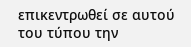επικεντρωθεί σε αυτού του τύπου την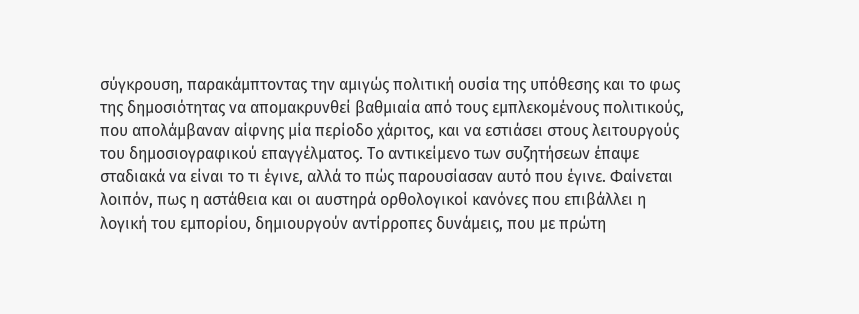σύγκρουση, παρακάμπτοντας την αμιγώς πολιτική ουσία της υπόθεσης και το φως της δημοσιότητας να απομακρυνθεί βαθμιαία από τους εμπλεκομένους πολιτικούς, που απολάμβαναν αίφνης μία περίοδο χάριτος, και να εστιάσει στους λειτουργούς του δημοσιογραφικού επαγγέλματος. Το αντικείμενο των συζητήσεων έπαψε σταδιακά να είναι το τι έγινε, αλλά το πώς παρουσίασαν αυτό που έγινε. Φαίνεται λοιπόν, πως η αστάθεια και οι αυστηρά ορθολογικοί κανόνες που επιβάλλει η λογική του εμπορίου, δημιουργούν αντίρροπες δυνάμεις, που με πρώτη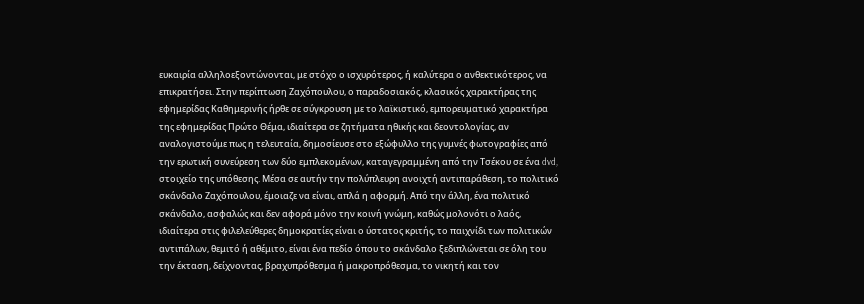ευκαιρία αλληλοεξοντώνονται, με στόχο ο ισχυρότερος, ή καλύτερα ο ανθεκτικότερος, να επικρατήσει. Στην περίπτωση Ζαχόπουλου, ο παραδοσιακός, κλασικός χαρακτήρας της εφημερίδας Καθημερινής ήρθε σε σύγκρουση με το λαϊκιστικό, εμπορευματικό χαρακτήρα της εφημερίδας Πρώτο Θέμα, ιδιαίτερα σε ζητήματα ηθικής και δεοντολογίας, αν αναλογιστούμε πως η τελευταία, δημοσίευσε στο εξώφυλλο της γυμνές φωτογραφίες από την ερωτική συνεύρεση των δύο εμπλεκομένων, καταγεγραμμένη από την Τσέκου σε ένα dvd, στοιχείο της υπόθεσης. Μέσα σε αυτήν την πολύπλευρη ανοιχτή αντιπαράθεση, το πολιτικό σκάνδαλο Ζαχόπουλου, έμοιαζε να είναι, απλά η αφορμή. Από την άλλη, ένα πολιτικό σκάνδαλο, ασφαλώς και δεν αφορά μόνο την κοινή γνώμη, καθώς μολονότι ο λαός, ιδιαίτερα στις φιλελεύθερες δημοκρατίες είναι ο ύστατος κριτής, το παιχνίδι των πολιτικών αντιπάλων, θεμιτό ή αθέμιτο, είναι ένα πεδίο όπου το σκάνδαλο ξεδιπλώνεται σε όλη του την έκταση, δείχνοντας, βραχυπρόθεσμα ή μακροπρόθεσμα, το νικητή και τον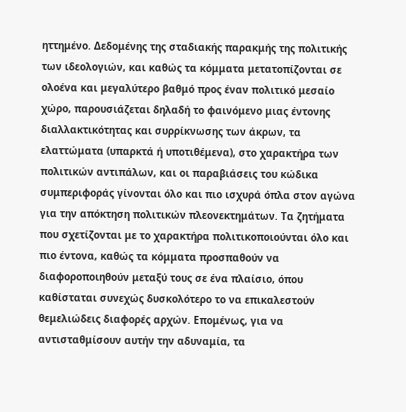ηττημένο. Δεδομένης της σταδιακής παρακμής της πολιτικής των ιδεολογιών, και καθώς τα κόμματα μετατοπίζονται σε ολοένα και μεγαλύτερο βαθμό προς έναν πολιτικό μεσαίο χώρο, παρουσιάζεται δηλαδή το φαινόμενο μιας έντονης διαλλακτικότητας και συρρίκνωσης των άκρων, τα ελαττώματα (υπαρκτά ή υποτιθέμενα), στο χαρακτήρα των πολιτικών αντιπάλων, και οι παραβιάσεις του κώδικα συμπεριφοράς γίνονται όλο και πιο ισχυρά όπλα στον αγώνα για την απόκτηση πολιτικών πλεονεκτημάτων. Τα ζητήματα που σχετίζονται με το χαρακτήρα πολιτικοποιούνται όλο και πιο έντονα, καθώς τα κόμματα προσπαθούν να διαφοροποιηθούν μεταξύ τους σε ένα πλαίσιο, όπου καθίσταται συνεχώς δυσκολότερο το να επικαλεστούν θεμελιώδεις διαφορές αρχών. Επομένως, για να αντισταθμίσουν αυτήν την αδυναμία, τα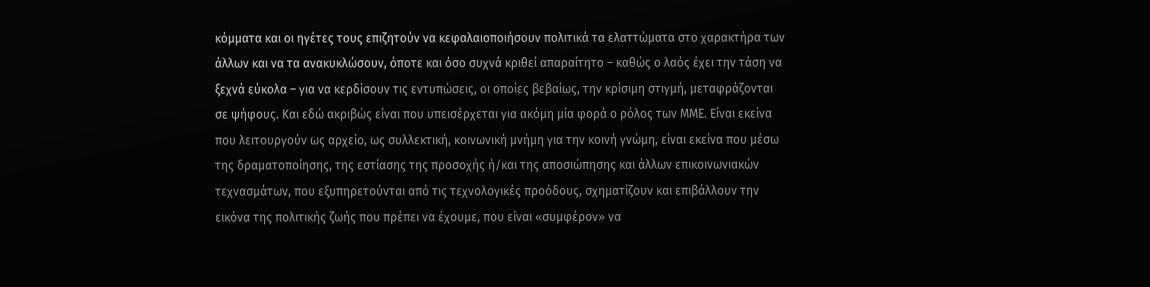κόμματα και οι ηγέτες τους επιζητούν να κεφαλαιοποιήσουν πολιτικά τα ελαττώματα στο χαρακτήρα των άλλων και να τα ανακυκλώσουν, όποτε και όσο συχνά κριθεί απαραίτητο – καθώς ο λαός έχει την τάση να ξεχνά εύκολα – για να κερδίσουν τις εντυπώσεις, οι οποίες βεβαίως, την κρίσιμη στιγμή, μεταφράζονται σε ψήφους. Και εδώ ακριβώς είναι που υπεισέρχεται για ακόμη μία φορά ο ρόλος των ΜΜΕ. Είναι εκείνα που λειτουργούν ως αρχείο, ως συλλεκτική, κοινωνική μνήμη για την κοινή γνώμη, είναι εκείνα που μέσω της δραματοποίησης, της εστίασης της προσοχής ή/και της αποσιώπησης και άλλων επικοινωνιακών τεχνασμάτων, που εξυπηρετούνται από τις τεχνολογικές προόδους, σχηματίζουν και επιβάλλουν την εικόνα της πολιτικής ζωής που πρέπει να έχουμε, που είναι «συμφέρον» να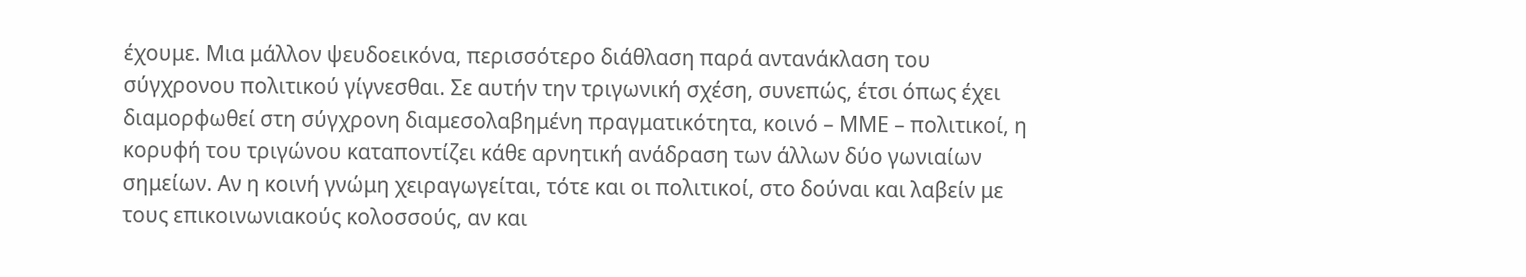έχουμε. Μια μάλλον ψευδοεικόνα, περισσότερο διάθλαση παρά αντανάκλαση του σύγχρονου πολιτικού γίγνεσθαι. Σε αυτήν την τριγωνική σχέση, συνεπώς, έτσι όπως έχει διαμορφωθεί στη σύγχρονη διαμεσολαβημένη πραγματικότητα, κοινό – ΜΜΕ – πολιτικοί, η κορυφή του τριγώνου καταποντίζει κάθε αρνητική ανάδραση των άλλων δύο γωνιαίων σημείων. Αν η κοινή γνώμη χειραγωγείται, τότε και οι πολιτικοί, στο δούναι και λαβείν με τους επικοινωνιακούς κολοσσούς, αν και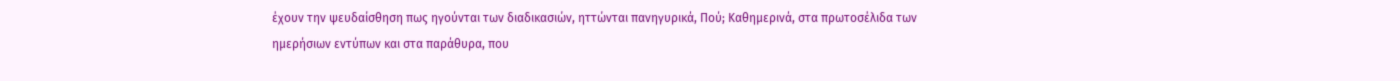έχουν την ψευδαίσθηση πως ηγούνται των διαδικασιών, ηττώνται πανηγυρικά, Πού; Καθημερινά, στα πρωτοσέλιδα των ημερήσιων εντύπων και στα παράθυρα, που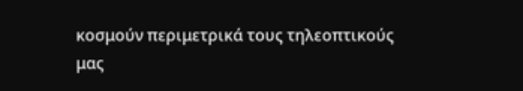κοσμούν περιμετρικά τους τηλεοπτικούς μας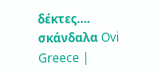δέκτες…. σκάνδαλα Ovi Greece |